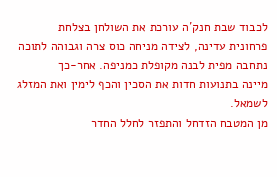לכבוד שבת חנק´ה עורכת את השולחן בצלחת
פרחונית עדינה, לצידה מניחה כוס צרה וגבוהה לתוכה נתחבה מפית לבנה מקופלת כמניפה. אחר-כך
מיינה בתנועות חדות את הסכין והכף לימין ואת המזלג לשמאל.
מן המטבח הזדחל והתפזר לחלל החדר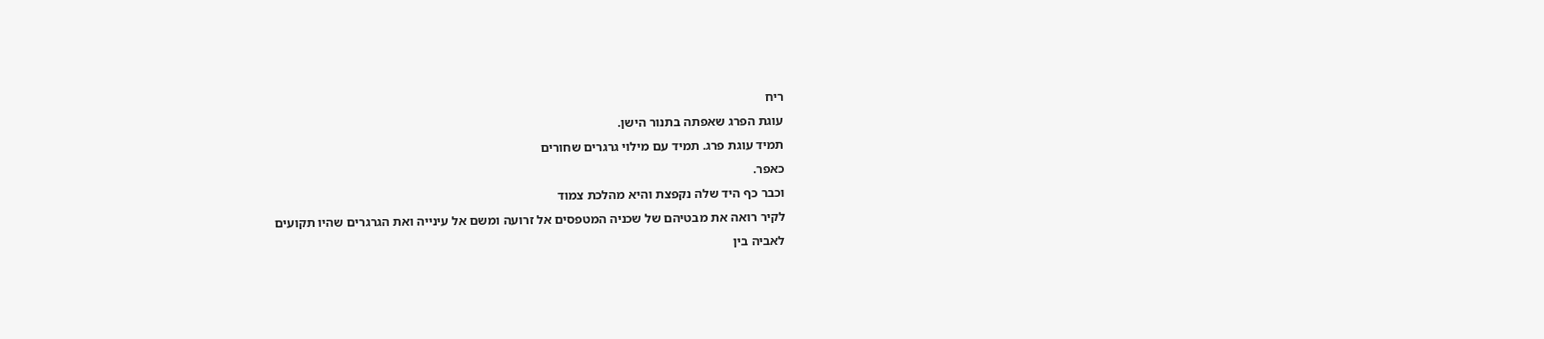ריח
עוגת הפרג שאפתה בתנור הישן.
תמיד עוגת פרג. תמיד עם מילוי גרגרים שחורים
כאפר.
וכבר כף היד שלה נקפצת והיא מהלכת צמוד
לקיר רואה את מבטיהם של שכניה המטפסים אל זרועה ומשם אל עינייה ואת הגרגרים שהיו תקועים
לאביה בין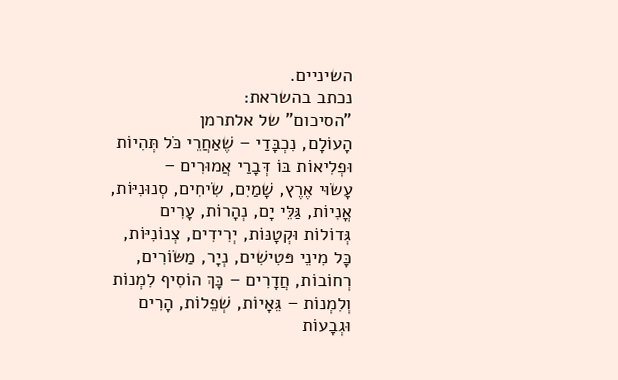השיניים.
נכתב בהשראת:
"הסיכום" של אלתרמן
הָעוֹלָם, נִכְבָּדַי – שֶׁאַחֲרֵי כֹּל תְּהִיוֹת
וּפְלִיאוֹת בּוֹ דְּבָרַי אֲמוּרִים –
עָשׂוּי אֶרֶץ, שָׁמַיִם, שִׂיחִים, סְנוּנִיּוֹת,
אֳנִיוֹת, גַּלֵּי יָם, נְהָרוֹת, עָרִים
גְּדוֹלוֹת וּקְטָנּוֹת, יְרִידִים, צְנוֹנִיּוֹת,
כָּל מִינֵי פּטִישִׁים, נְיָר, מַשּׂוֹרִים,
רְחוֹבוֹת, חֲדָרִים – כָּךְ הוֹסִיף לִמְנוֹת
וְלִמְנוֹת – גֵּאָיוֹת, שְׁפֵלוֹת, הָרִים
וּגְבָעוֹת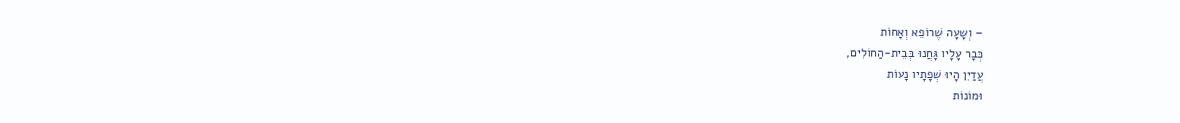– וְשָעָה שֶׁרוֹפֵא וְאָחוֹת
כְּבָר עָלָיו גָּחֲנוּ בְּבֵית-הַחוֹלִים,
עֲדַיִן הָיוּ שְׁפָתָיו נָעוֹת
וּמוֹנוֹת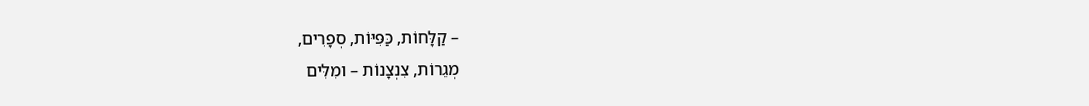– קַלָּחוֹת, כַּפִּיּוֹת, סְפָרִים,
מְגֵרוֹת, צִנְצָנוֹת – ומִלִּים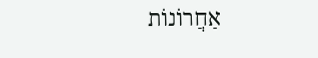אַחֲרוֹנוֹת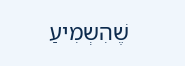שֶׁהִשְמִיעַ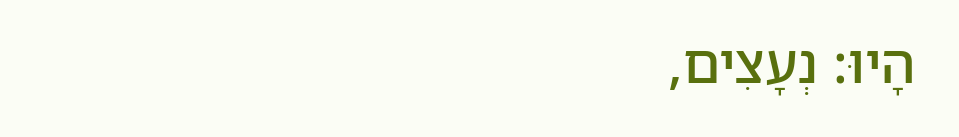הָיוּ: נְעָצִים,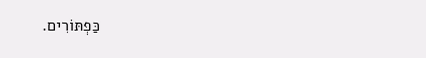כַּפְתּוֹרִים.